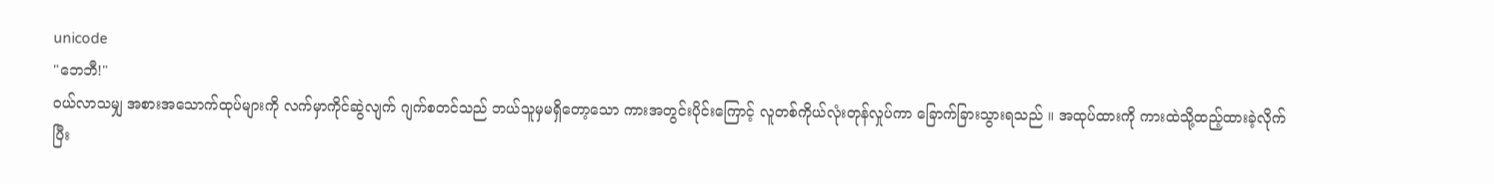unicode
"ဘေဘီ!"
၀ယ်လာသမျှ အစားအသောက်ထုပ်များကို လက်မှာကိုင်ဆွဲလျက် ဂျက်စတင်သည် ဘယ်သူမှမရှိတော့သော ကားအတွင်းပိုင်းကြောင့် လူတစ်ကိုယ်လုံးတုန်လှုပ်ကာ ခြောက်ခြားသွားရသည် ။ အထုပ်ထားကို ကားထဲသို့ထည့်ထားခဲ့လိုက်ပြီး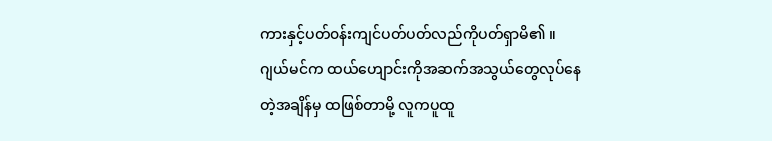ကားနှင့်ပတ်၀န်းကျင်ပတ်ပတ်လည်ကိုပတ်ရှာမိ၏ ။
ဂျယ်မင်က ထယ်ဟျောင်းကိုအဆက်အသွယ်တွေလုပ်နေတဲ့အချိန်မှ ထဖြစ်တာမို့ လူကပူထူ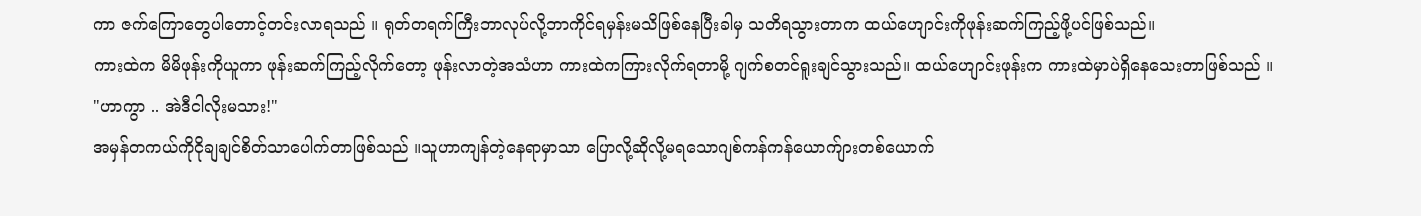ကာ ဇက်ကြောတွေပါတောင့်တင်းလာရသည် ။ ရုတ်တရက်ကြီးဘာလုပ်လို့ဘာကိုင်ရမှန်းမသိဖြစ်နေပြီးခါမှ သတိရသွားတာက ထယ်ဟျောင်းကိုဖုန်းဆက်ကြည့်ဖို့ပင်ဖြစ်သည်။
ကားထဲက မိမိဖုန်းကိုယူကာ ဖုန်းဆက်ကြည့်လိုက်တော့ ဖုန်းလာတဲ့အသံဟာ ကားထဲကကြားလိုက်ရတာမို့ ဂျက်စတင်ရူးချင်သွားသည်။ ထယ်ဟျောင်းဖုန်းက ကားထဲမှာပဲရှိနေသေးတာဖြစ်သည် ။
"ဟာကွာ .. အဲဒီငါလိုးမသား!"
အမှန်တကယ်ကိုငိုချချင်စိတ်သာပေါက်တာဖြစ်သည် ။သူဟာကျန်တဲ့နေရာမှာသာ ပြောလို့ဆိုလို့မရသောဂျစ်ကန်ကန်ယောက်ျားတစ်ယောက်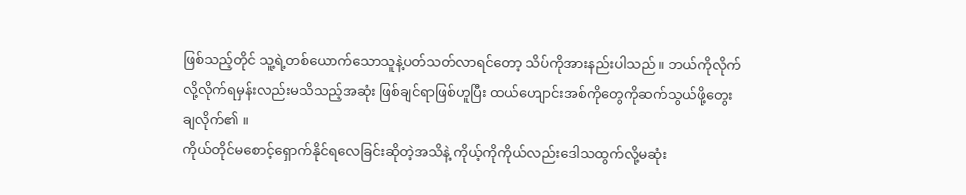ဖြစ်သည့်တိုင် သူ့ရဲ့တစ်ယောက်သောသူနဲ့ပတ်သတ်လာရင်တော့ သိပ်ကိုအားနည်းပါသည် ။ ဘယ်ကိုလိုက်လို့လိုက်ရမှန်းလည်းမသိသည့်အဆုံး ဖြစ်ချင်ရာဖြစ်ဟူပြီး ထယ်ဟျောင်းအစ်ကိုတွေကိုဆက်သွယ်ဖို့တွေးချလိုက်၏ ။
ကိုယ်တိုင်မစောင့်ရှောက်နိုင်ရလေခြင်းဆိုတဲ့အသိနဲ့ ကိုယ့်ကိုကိုယ်လည်းဒေါသထွက်လို့မဆုံး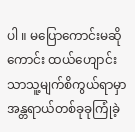ပါ ။ မပြောကောင်းမဆိုကောင်း ထယ်ဟျောင်းသာသူ့မျက်စိကွယ်ရာမှာ အန္တရာယ်တစ်ခုခုကြုံခဲ့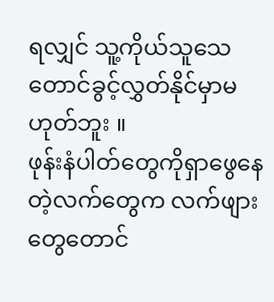ရလျှင် သူ့ကိုယ်သူသေတောင်ခွင့်လွှတ်နိုင်မှာမဟုတ်ဘူး ။
ဖုန်းနံပါတ်တွေကိုရှာဖွေနေတဲ့လက်တွေက လက်ဖျားတွေတောင်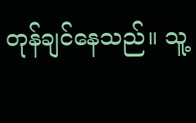တုန်ချင်နေသည်။ သူ့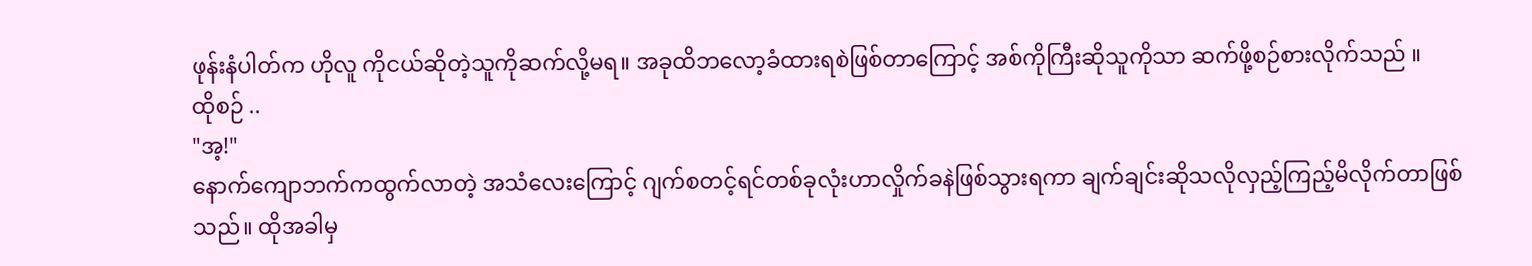ဖုန်းနံပါတ်က ဟိုလူ ကိုငယ်ဆိုတဲ့သူကိုဆက်လို့မရ။ အခုထိဘလော့ခံထားရစဲဖြစ်တာကြောင့် အစ်ကိုကြီးဆိုသူကိုသာ ဆက်ဖို့စဉ်စားလိုက်သည် ။
ထိုစဉ် ..
"အ့!"
နောက်ကျောဘက်ကထွက်လာတဲ့ အသံလေးကြောင့် ဂျက်စတင့်ရင်တစ်ခုလုံးဟာလှိုက်ခနဲဖြစ်သွားရကာ ချက်ချင်းဆိုသလိုလှည့်ကြည့်မိလိုက်တာဖြစ်သည်။ ထိုအခါမှ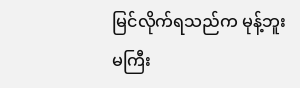မြင်လိုက်ရသည်က မုန့်ဘူးမကြီး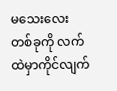မသေးလေးတစ်ခုကို လက်ထဲမှာကိုင်လျက်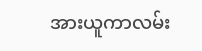အားယူကာလမ်း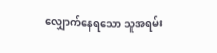လျှောက်နေရသော သူအရမ်း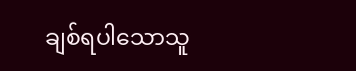ချစ်ရပါသောသူ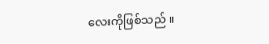လေးကိုဖြစ်သည် ။